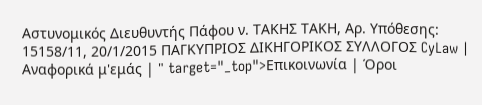Αστυνομικός Διευθυντής Πάφου ν. ΤΑΚΗΣ ΤΑΚΗ, Αρ. Υπόθεσης: 15158/11, 20/1/2015 ΠΑΓΚΥΠΡΙΟΣ ΔΙΚΗΓΟΡΙΚΟΣ ΣΥΛΛΟΓΟΣ CyLaw | Αναφορικά μ'εμάς | " target="_top">Επικοινωνία | Όροι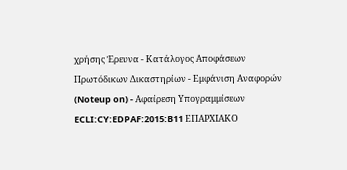χρήσης Έρευνα - Κατάλογος Αποφάσεων Πρωτόδικων Δικαστηρίων - Εμφάνιση Αναφορών (Noteup on) - Αφαίρεση Υπογραμμίσεων ECLI:CY:EDPAF:2015:B11 ΕΠΑΡΧΙΑΚΟ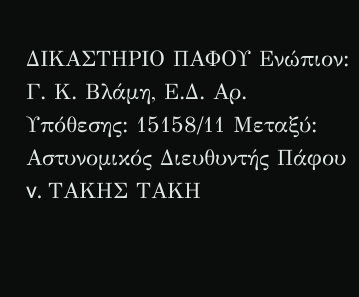ΔΙΚΑΣΤΗΡΙΟ ΠΑΦΟΥ Ενώπιον: Γ. Κ. Βλάμη, Ε.Δ. Αρ. Υπόθεσης: 15158/11 Μεταξύ: Αστυνομικός Διευθυντής Πάφου v. ΤΑΚΗΣ ΤΑΚΗ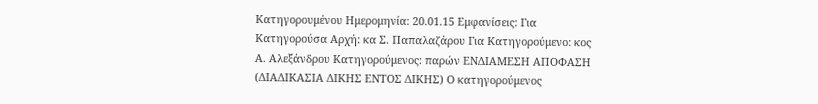Κατηγορουμένου Ημερομηνία: 20.01.15 Εμφανίσεις: Για Κατηγορούσα Αρχή: κα Σ. Παπαλαζάρου Για Κατηγορούμενο: κος Α. Αλεξάνδρου Κατηγορούμενος: παρών ΕΝΔΙΑΜΕΣΗ ΑΠΟΦΑΣΗ (ΔΙΑΔΙΚΑΣΙΑ ΔΙΚΗΣ ΕΝΤΟΣ ΔΙΚΗΣ) Ο κατηγορούμενος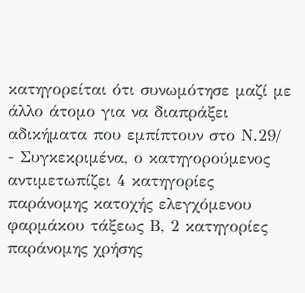κατηγορείται ότι συνωμότησε μαζί με άλλο άτομο για να διαπράξει αδικήματα που εμπίπτουν στο Ν.29/
- Συγκεκριμένα, ο κατηγορούμενος αντιμετωπίζει 4 κατηγορίες παράνομης κατοχής ελεγχόμενου φαρμάκου τάξεως Β, 2 κατηγορίες παράνομης χρήσης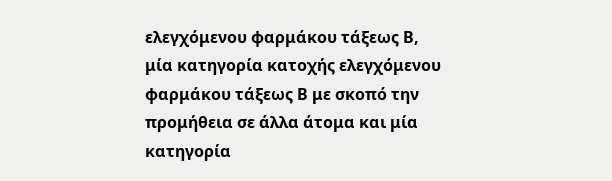ελεγχόμενου φαρμάκου τάξεως Β, μία κατηγορία κατοχής ελεγχόμενου φαρμάκου τάξεως Β με σκοπό την προμήθεια σε άλλα άτομα και μία κατηγορία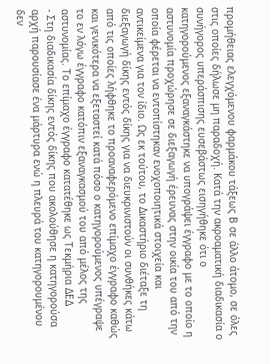προμήθειας ελεγχόμενου φαρμάκου τάξεως Β σε άλλο άτομο, σε όλες στις οποίες δήλωσε μη παραδοχή. Κατά την ακροαματική διαδικασία ο συνήγορος υπεράσπισης ευσεβάστως εισηγήθηκε ότι ο κατηγορούμενος εξαναγκάστηκε να υπογράψει έγγραφο με το οποίο η αστυνομία προχώρησε σε διεξαγωγή έρευνας στην οικία του από την οποία φέρεται να εντοπίστηκαν ενοχοποιητικά στοιχεία και αντικείμενα για τον ίδιο. Ως εκ τούτου, το Δικαστήριο διέταξε τη διεξαγωγή δίκης εντός δίκης για να διευκρινιστούν οι συνθήκες κάτω από τις οποίες λήφθηκε το προαναφερόμενο επίμαχο έγγραφο καθώς και γενικότερα να εξεταστεί κατά πόσο ο κατηγορούμενος υπέγραψε το εν λόγω έγγραφο κατόπιν εξαναγκασμού του από μέλος της αστυνομίας. Το επίμαχο έγγραφο κατατέθηκε ως Τεκμήρια ΔΕΔ
- Στη διαδικασία δίκης εντός δίκης που ακολούθησε η κατηγορούσα αρχή παρουσίασε ένα μάρτυρα ενώ η πλευρά του κατηγορουμένου δεν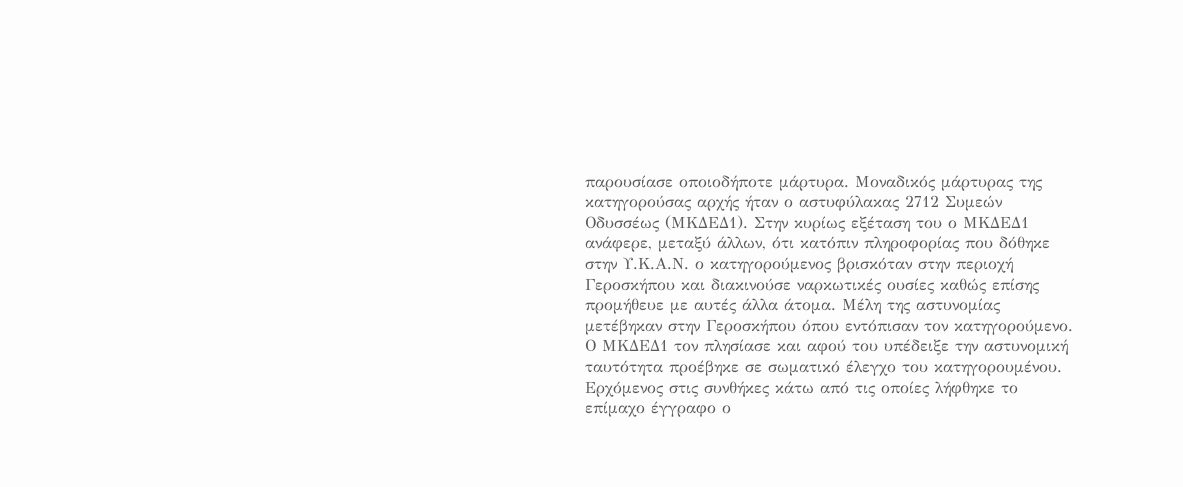παρουσίασε οποιοδήποτε μάρτυρα. Μοναδικός μάρτυρας της κατηγορούσας αρχής ήταν ο αστυφύλακας 2712 Συμεών Οδυσσέως (ΜΚΔΕΔ1). Στην κυρίως εξέταση του ο ΜΚΔΕΔ1 ανάφερε, μεταξύ άλλων, ότι κατόπιν πληροφορίας που δόθηκε στην Υ.Κ.Α.Ν. ο κατηγορούμενος βρισκόταν στην περιοχή Γεροσκήπου και διακινούσε ναρκωτικές ουσίες καθώς επίσης προμήθευε με αυτές άλλα άτομα. Μέλη της αστυνομίας μετέβηκαν στην Γεροσκήπου όπου εντόπισαν τον κατηγορούμενο. Ο ΜΚΔΕΔ1 τον πλησίασε και αφού του υπέδειξε την αστυνομική ταυτότητα προέβηκε σε σωματικό έλεγχο του κατηγορουμένου. Ερχόμενος στις συνθήκες κάτω από τις οποίες λήφθηκε το επίμαχο έγγραφο ο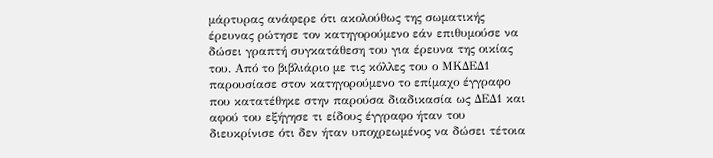μάρτυρας ανάφερε ότι ακολούθως της σωματικής έρευνας ρώτησε τον κατηγορούμενο εάν επιθυμούσε να δώσει γραπτή συγκατάθεση του για έρευνα της οικίας του. Από το βιβλιάριο με τις κόλλες του ο ΜΚΔΕΔ1 παρουσίασε στον κατηγορούμενο το επίμαχο έγγραφο που κατατέθηκε στην παρούσα διαδικασία ως ΔΕΔ1 και αφού του εξήγησε τι είδους έγγραφο ήταν του διευκρίνισε ότι δεν ήταν υποχρεωμένος να δώσει τέτοια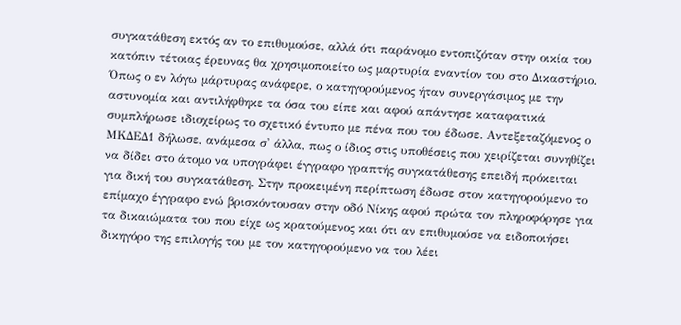συγκατάθεση εκτός αν το επιθυμούσε, αλλά ότι παράνομο εντοπιζόταν στην οικία του κατόπιν τέτοιας έρευνας θα χρησιμοποιείτο ως μαρτυρία εναντίον του στο Δικαστήριο. Όπως ο εν λόγω μάρτυρας ανάφερε, ο κατηγορούμενος ήταν συνεργάσιμος με την αστυνομία και αντιλήφθηκε τα όσα του είπε και αφού απάντησε καταφατικά συμπλήρωσε ιδιοχείρως το σχετικό έντυπο με πένα που του έδωσε. Αντεξεταζόμενος ο ΜΚΔΕΔ1 δήλωσε, ανάμεσα σ' άλλα, πως ο ίδιος στις υποθέσεις που χειρίζεται συνηθίζει να δίδει στο άτομο να υπογράφει έγγραφο γραπτής συγκατάθεσης επειδή πρόκειται για δική του συγκατάθεση. Στην προκειμένη περίπτωση έδωσε στον κατηγορούμενο το επίμαχο έγγραφο ενώ βρισκόντουσαν στην οδό Νίκης αφού πρώτα τον πληροφόρησε για τα δικαιώματα του που είχε ως κρατούμενος και ότι αν επιθυμούσε να ειδοποιήσει δικηγόρο της επιλογής του με τον κατηγορούμενο να του λέει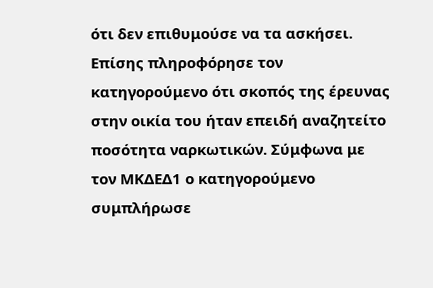ότι δεν επιθυμούσε να τα ασκήσει. Επίσης πληροφόρησε τον κατηγορούμενο ότι σκοπός της έρευνας στην οικία του ήταν επειδή αναζητείτο ποσότητα ναρκωτικών. Σύμφωνα με τον ΜΚΔΕΔ1 ο κατηγορούμενο συμπλήρωσε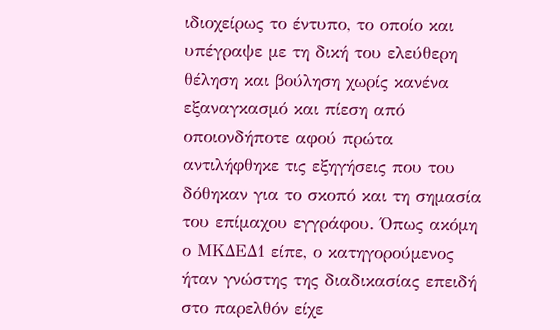ιδιοχείρως το έντυπο, το οποίο και υπέγραψε με τη δική του ελεύθερη θέληση και βούληση χωρίς κανένα εξαναγκασμό και πίεση από οποιονδήποτε αφού πρώτα αντιλήφθηκε τις εξηγήσεις που του δόθηκαν για το σκοπό και τη σημασία του επίμαχου εγγράφου. Όπως ακόμη ο ΜΚΔΕΔ1 είπε, ο κατηγορούμενος ήταν γνώστης της διαδικασίας επειδή στο παρελθόν είχε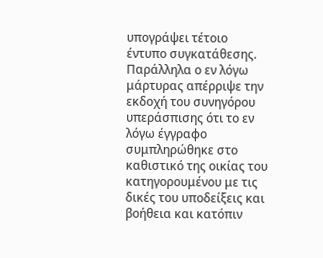υπογράψει τέτοιο έντυπο συγκατάθεσης. Παράλληλα ο εν λόγω μάρτυρας απέρριψε την εκδοχή του συνηγόρου υπεράσπισης ότι το εν λόγω έγγραφο συμπληρώθηκε στο καθιστικό της οικίας του κατηγορουμένου με τις δικές του υποδείξεις και βοήθεια και κατόπιν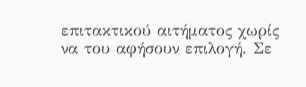επιτακτικού αιτήματος χωρίς να του αφήσουν επιλογή. Σε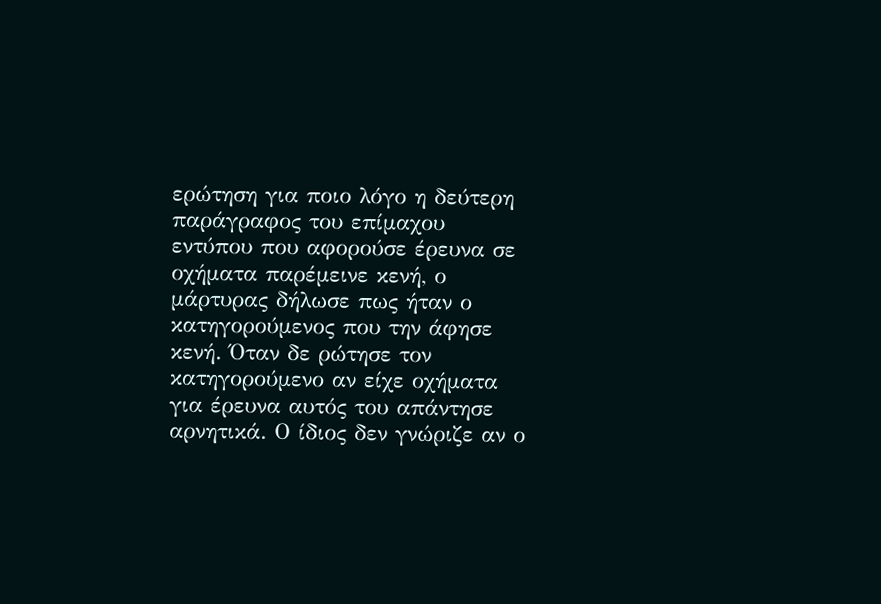ερώτηση για ποιο λόγο η δεύτερη παράγραφος του επίμαχου εντύπου που αφορούσε έρευνα σε οχήματα παρέμεινε κενή, ο μάρτυρας δήλωσε πως ήταν ο κατηγορούμενος που την άφησε κενή. Όταν δε ρώτησε τον κατηγορούμενο αν είχε οχήματα για έρευνα αυτός του απάντησε αρνητικά. Ο ίδιος δεν γνώριζε αν ο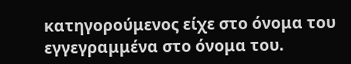κατηγορούμενος είχε στο όνομα του εγγεγραμμένα στο όνομα του.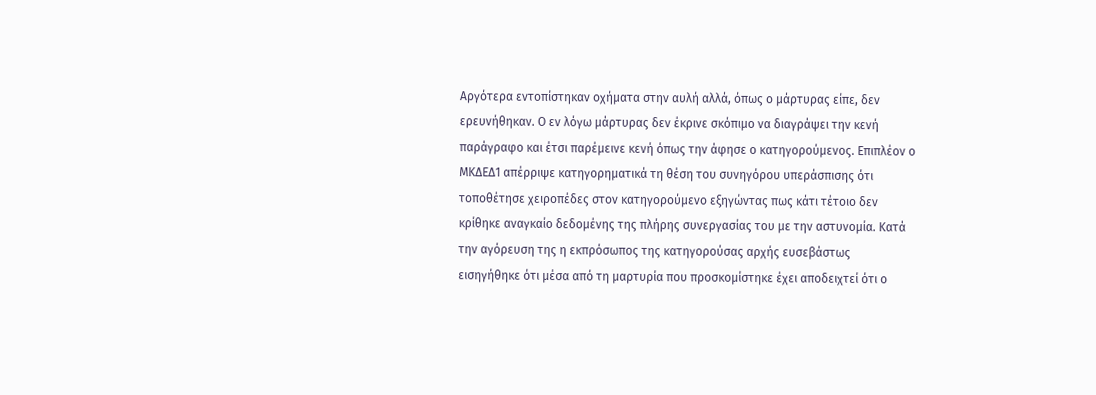Αργότερα εντοπίστηκαν οχήματα στην αυλή αλλά, όπως ο μάρτυρας είπε, δεν ερευνήθηκαν. Ο εν λόγω μάρτυρας δεν έκρινε σκόπιμο να διαγράψει την κενή παράγραφο και έτσι παρέμεινε κενή όπως την άφησε ο κατηγορούμενος. Επιπλέον ο ΜΚΔΕΔ1 απέρριψε κατηγορηματικά τη θέση του συνηγόρου υπεράσπισης ότι τοποθέτησε χειροπέδες στον κατηγορούμενο εξηγώντας πως κάτι τέτοιο δεν κρίθηκε αναγκαίο δεδομένης της πλήρης συνεργασίας του με την αστυνομία. Κατά την αγόρευση της η εκπρόσωπος της κατηγορούσας αρχής ευσεβάστως εισηγήθηκε ότι μέσα από τη μαρτυρία που προσκομίστηκε έχει αποδειχτεί ότι ο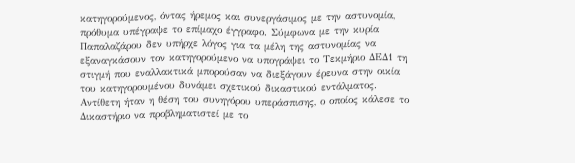κατηγορούμενος, όντας ήρεμος και συνεργάσιμος με την αστυνομία, πρόθυμα υπέγραψε το επίμαχο έγγραφο. Σύμφωνα με την κυρία Παπαλαζάρου δεν υπήρχε λόγος για τα μέλη της αστυνομίας να εξαναγκάσουν τον κατηγορούμενο να υπογράψει το Τεκμήριο ΔΕΔ1 τη στιγμή που εναλλακτικά μπορούσαν να διεξάγουν έρευνα στην οικία του κατηγορουμένου δυνάμει σχετικού δικαστικού εντάλματος. Αντίθετη ήταν η θέση του συνηγόρου υπεράσπισης, ο οποίος κάλεσε το Δικαστήριο να προβληματιστεί με το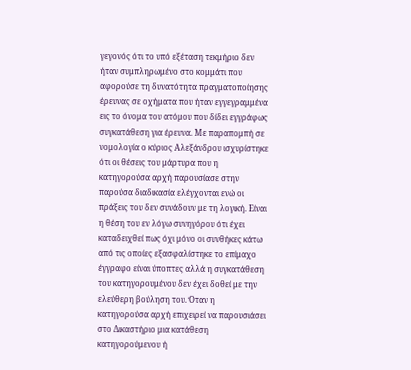γεγονός ότι το υπό εξέταση τεκμήριο δεν ήταν συμπληρωμένο στο κομμάτι που αφορούσε τη δυνατότητα πραγματοποίησης έρευνας σε οχήματα που ήταν εγγεγραμμένα εις το όνομα του ατόμου που δίδει εγγράφως συγκατάθεση για έρευνα. Με παραπομπή σε νομολογία ο κύριος Αλεξάνδρου ισχυρίστηκε ότι οι θέσεις του μάρτυρα που η κατηγορούσα αρχή παρουσίασε στην παρούσα διαδικασία ελέγχονται ενώ οι πράξεις του δεν συνάδουν με τη λογική. Είναι η θέση του εν λόγω συνηγόρου ότι έχει καταδειχθεί πως όχι μόνο οι συνθήκες κάτω από τις οποίες εξασφαλίστηκε το επίμαχο έγγραφο είναι ύποπτες αλλά η συγκατάθεση του κατηγορουμένου δεν έχει δοθεί με την ελεύθερη βούληση του. Όταν η κατηγορούσα αρχή επιχειρεί να παρουσιάσει στο Δικαστήριο μια κατάθεση κατηγορούμενου ή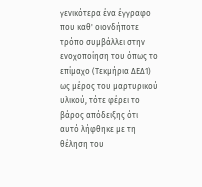γενικότερα ένα έγγραφο που καθ' οιονδήποτε τρόπο συμβάλλει στην ενοχοποίηση του όπως το επίμαχο (Τεκμήρια ΔΕΔ1) ως μέρος του μαρτυρικού υλικού, τότε φέρει το βάρος απόδειξης ότι αυτό λήφθηκε με τη θέληση του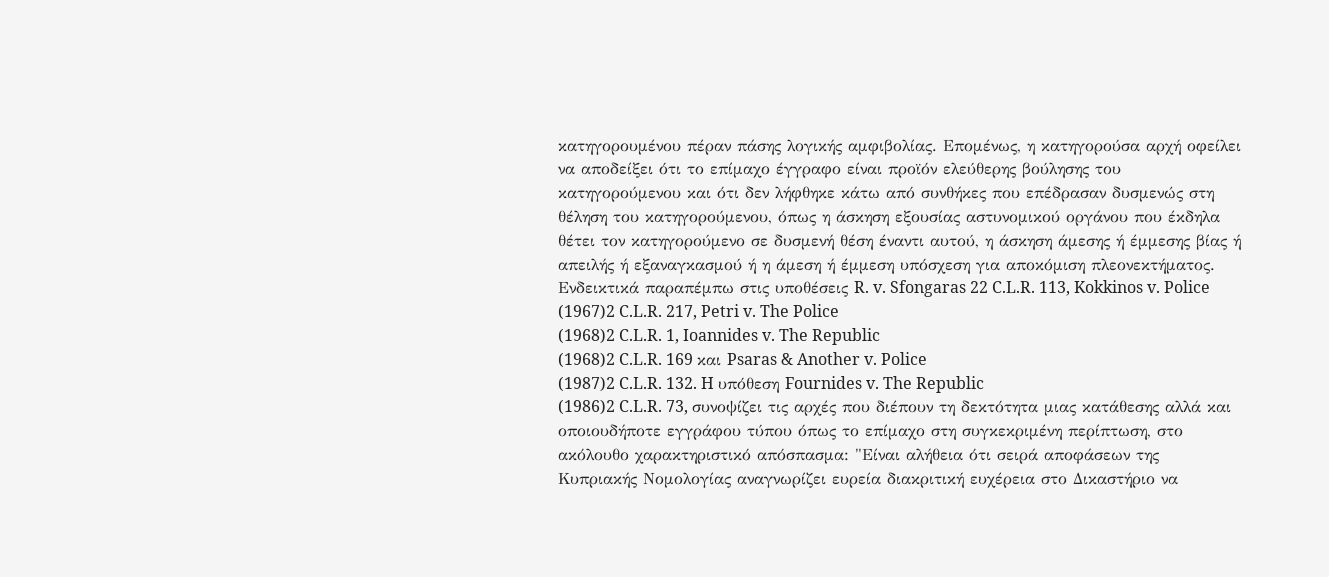κατηγορουμένου πέραν πάσης λογικής αμφιβολίας. Επομένως, η κατηγορούσα αρχή οφείλει να αποδείξει ότι το επίμαχο έγγραφο είναι προϊόν ελεύθερης βούλησης του κατηγορούμενου και ότι δεν λήφθηκε κάτω από συνθήκες που επέδρασαν δυσμενώς στη θέληση του κατηγορούμενου, όπως η άσκηση εξουσίας αστυνομικού οργάνου που έκδηλα θέτει τον κατηγορούμενο σε δυσμενή θέση έναντι αυτού, η άσκηση άμεσης ή έμμεσης βίας ή απειλής ή εξαναγκασμού ή η άμεση ή έμμεση υπόσχεση για αποκόμιση πλεονεκτήματος. Ενδεικτικά παραπέμπω στις υποθέσεις R. v. Sfongaras 22 C.L.R. 113, Kokkinos v. Police
(1967)2 C.L.R. 217, Petri v. The Police
(1968)2 C.L.R. 1, Ioannides v. The Republic
(1968)2 C.L.R. 169 και Psaras & Another v. Police
(1987)2 C.L.R. 132. H υπόθεση Fournides v. The Republic
(1986)2 C.L.R. 73, συνοψίζει τις αρχές που διέπουν τη δεκτότητα μιας κατάθεσης αλλά και οποιουδήποτε εγγράφου τύπου όπως το επίμαχο στη συγκεκριμένη περίπτωση, στο ακόλουθο χαρακτηριστικό απόσπασμα: "Είναι αλήθεια ότι σειρά αποφάσεων της Κυπριακής Νομολογίας αναγνωρίζει ευρεία διακριτική ευχέρεια στο Δικαστήριο να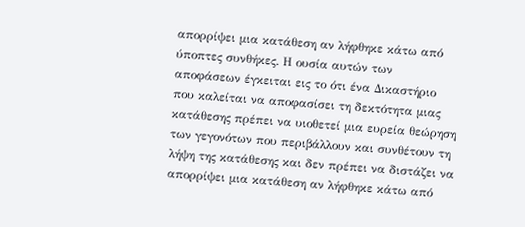απορρίψει μια κατάθεση αν λήφθηκε κάτω από ύποπτες συνθήκες. Η ουσία αυτών των αποφάσεων έγκειται εις το ότι ένα Δικαστήριο που καλείται να αποφασίσει τη δεκτότητα μιας κατάθεσης πρέπει να υιοθετεί μια ευρεία θεώρηση των γεγονότων που περιβάλλουν και συνθέτουν τη λήψη της κατάθεσης και δεν πρέπει να διστάζει να απορρίψει μια κατάθεση αν λήφθηκε κάτω από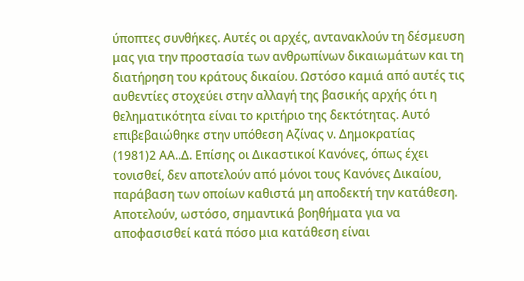ύποπτες συνθήκες. Αυτές οι αρχές, αντανακλούν τη δέσμευση μας για την προστασία των ανθρωπίνων δικαιωμάτων και τη διατήρηση του κράτους δικαίου. Ωστόσο καμιά από αυτές τις αυθεντίες στοχεύει στην αλλαγή της βασικής αρχής ότι η θεληματικότητα είναι το κριτήριο της δεκτότητας. Αυτό επιβεβαιώθηκε στην υπόθεση Αζίνας ν. Δημοκρατίας
(1981)2 ΑΑ..Δ. Επίσης οι Δικαστικοί Κανόνες, όπως έχει τονισθεί, δεν αποτελούν από μόνοι τους Κανόνες Δικαίου, παράβαση των οποίων καθιστά μη αποδεκτή την κατάθεση. Αποτελούν, ωστόσο, σημαντικά βοηθήματα για να αποφασισθεί κατά πόσο μια κατάθεση είναι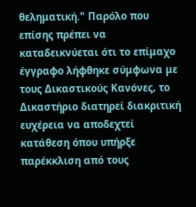θεληματική." Παρόλο που επίσης πρέπει να καταδεικνύεται ότι το επίμαχο έγγραφο λήφθηκε σύμφωνα με τους Δικαστικούς Κανόνες, το Δικαστήριο διατηρεί διακριτική ευχέρεια να αποδεχτεί κατάθεση όπου υπήρξε παρέκκλιση από τους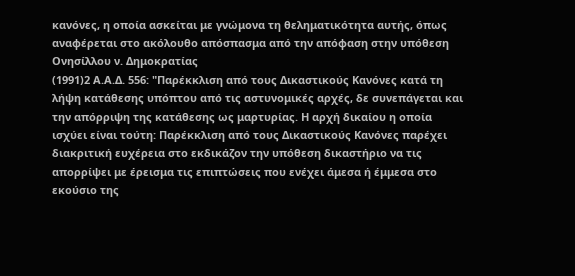κανόνες, η οποία ασκείται με γνώμονα τη θεληματικότητα αυτής, όπως αναφέρεται στο ακόλουθο απόσπασμα από την απόφαση στην υπόθεση Ονησίλλου ν. Δημοκρατίας
(1991)2 Α.Α.Δ. 556: "Παρέκκλιση από τους Δικαστικούς Κανόνες κατά τη λήψη κατάθεσης υπόπτου από τις αστυνομικές αρχές, δε συνεπάγεται και την απόρριψη της κατάθεσης ως μαρτυρίας. Η αρχή δικαίου η οποία ισχύει είναι τούτη: Παρέκκλιση από τους Δικαστικούς Κανόνες παρέχει διακριτική ευχέρεια στο εκδικάζον την υπόθεση δικαστήριο να τις απορρίψει με έρεισμα τις επιπτώσεις που ενέχει άμεσα ή έμμεσα στο εκούσιο της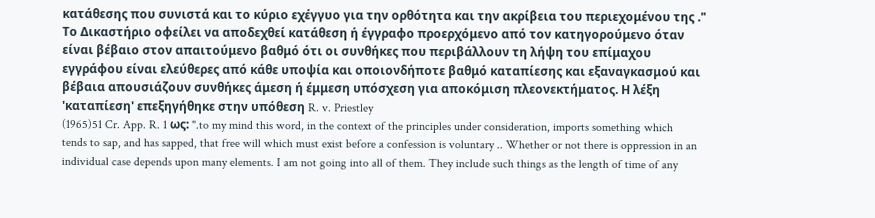κατάθεσης που συνιστά και το κύριο εχέγγυο για την ορθότητα και την ακρίβεια του περιεχομένου της ." Το Δικαστήριο οφείλει να αποδεχθεί κατάθεση ή έγγραφο προερχόμενο από τον κατηγορούμενο όταν είναι βέβαιο στον απαιτούμενο βαθμό ότι οι συνθήκες που περιβάλλουν τη λήψη του επίμαχου εγγράφου είναι ελεύθερες από κάθε υποψία και οποιονδήποτε βαθμό καταπίεσης και εξαναγκασμού και βέβαια απουσιάζουν συνθήκες άμεση ή έμμεση υπόσχεση για αποκόμιση πλεονεκτήματος. Η λέξη 'καταπίεση' επεξηγήθηκε στην υπόθεση R. v. Priestley
(1965)51 Cr. App. R. 1 ως: ".to my mind this word, in the context of the principles under consideration, imports something which tends to sap, and has sapped, that free will which must exist before a confession is voluntary .. Whether or not there is oppression in an individual case depends upon many elements. I am not going into all of them. They include such things as the length of time of any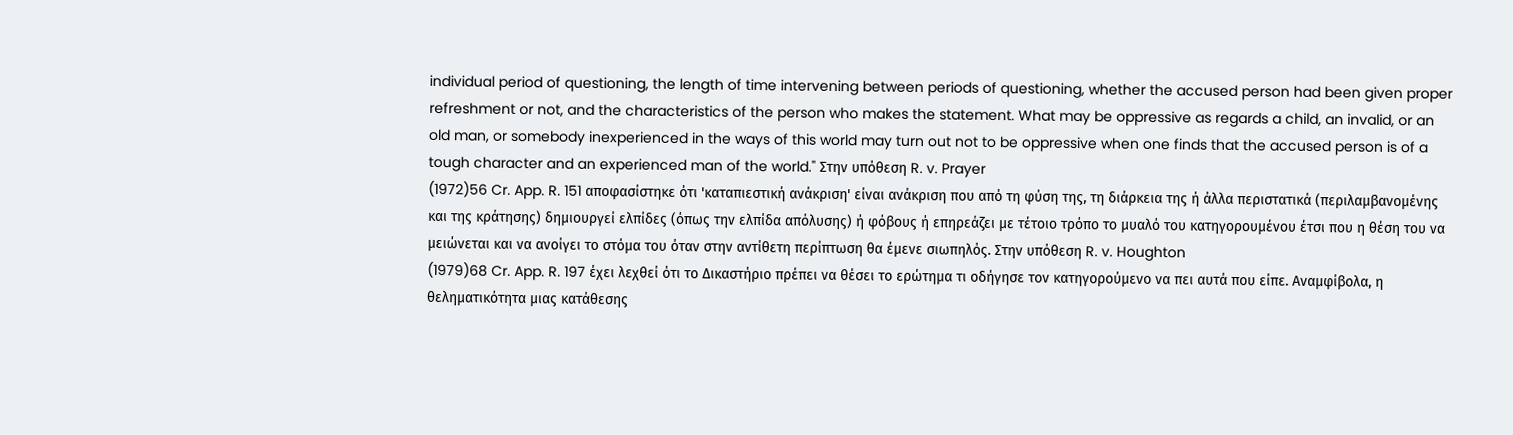individual period of questioning, the length of time intervening between periods of questioning, whether the accused person had been given proper refreshment or not, and the characteristics of the person who makes the statement. What may be oppressive as regards a child, an invalid, or an old man, or somebody inexperienced in the ways of this world may turn out not to be oppressive when one finds that the accused person is of a tough character and an experienced man of the world." Στην υπόθεση R. v. Prayer
(1972)56 Cr. App. R. 151 αποφασίστηκε ότι 'καταπιεστική ανάκριση' είναι ανάκριση που από τη φύση της, τη διάρκεια της ή άλλα περιστατικά (περιλαμβανομένης και της κράτησης) δημιουργεί ελπίδες (όπως την ελπίδα απόλυσης) ή φόβους ή επηρεάζει με τέτοιο τρόπο το μυαλό του κατηγορουμένου έτσι που η θέση του να μειώνεται και να ανοίγει το στόμα του όταν στην αντίθετη περίπτωση θα έμενε σιωπηλός. Στην υπόθεση R. v. Houghton
(1979)68 Cr. App. R. 197 έχει λεχθεί ότι το Δικαστήριο πρέπει να θέσει το ερώτημα τι οδήγησε τον κατηγορούμενο να πει αυτά που είπε. Αναμφίβολα, η θεληματικότητα μιας κατάθεσης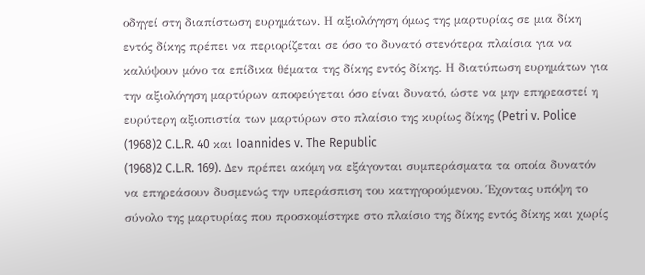οδηγεί στη διαπίστωση ευρημάτων. Η αξιολόγηση όμως της μαρτυρίας σε μια δίκη εντός δίκης πρέπει να περιορίζεται σε όσο το δυνατό στενότερα πλαίσια για να καλύψουν μόνο τα επίδικα θέματα της δίκης εντός δίκης. Η διατύπωση ευρημάτων για την αξιολόγηση μαρτύρων αποφεύγεται όσο είναι δυνατό, ώστε να μην επηρεαστεί η ευρύτερη αξιοπιστία των μαρτύρων στο πλαίσιο της κυρίως δίκης (Petri v. Police
(1968)2 C.L.R. 40 και Ioannides v. The Republic
(1968)2 C.L.R. 169). Δεν πρέπει ακόμη να εξάγονται συμπεράσματα τα οποία δυνατόν να επηρεάσουν δυσμενώς την υπεράσπιση του κατηγορούμενου. Έχοντας υπόψη το σύνολο της μαρτυρίας που προσκομίστηκε στο πλαίσιο της δίκης εντός δίκης και χωρίς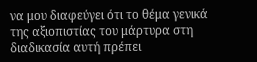να μου διαφεύγει ότι το θέμα γενικά της αξιοπιστίας του μάρτυρα στη διαδικασία αυτή πρέπει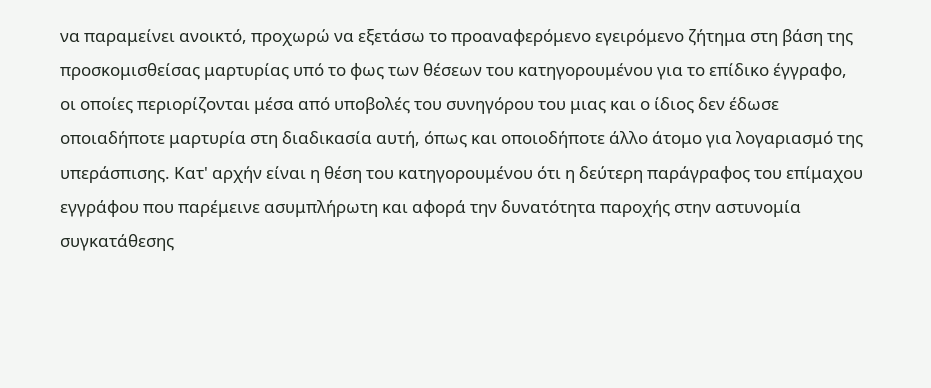να παραμείνει ανοικτό, προχωρώ να εξετάσω το προαναφερόμενο εγειρόμενο ζήτημα στη βάση της προσκομισθείσας μαρτυρίας υπό το φως των θέσεων του κατηγορουμένου για το επίδικο έγγραφο, οι οποίες περιορίζονται μέσα από υποβολές του συνηγόρου του μιας και ο ίδιος δεν έδωσε οποιαδήποτε μαρτυρία στη διαδικασία αυτή, όπως και οποιοδήποτε άλλο άτομο για λογαριασμό της υπεράσπισης. Κατ' αρχήν είναι η θέση του κατηγορουμένου ότι η δεύτερη παράγραφος του επίμαχου εγγράφου που παρέμεινε ασυμπλήρωτη και αφορά την δυνατότητα παροχής στην αστυνομία συγκατάθεσης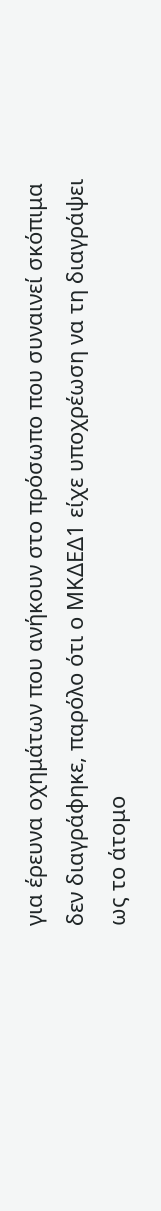για έρευνα οχημάτων που ανήκουν στο πρόσωπο που συναινεί σκόπιμα δεν διαγράφηκε, παρόλο ότι ο ΜΚΔΕΔ1 είχε υποχρέωση να τη διαγράψει ως το άτομο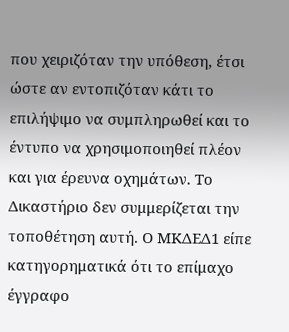που χειριζόταν την υπόθεση, έτσι ώστε αν εντοπιζόταν κάτι το επιλήψιμο να συμπληρωθεί και το έντυπο να χρησιμοποιηθεί πλέον και για έρευνα οχημάτων. Το Δικαστήριο δεν συμμερίζεται την τοποθέτηση αυτή. Ο ΜΚΔΕΔ1 είπε κατηγορηματικά ότι το επίμαχο έγγραφο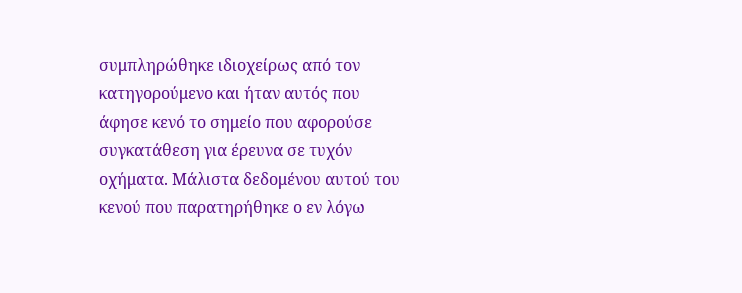συμπληρώθηκε ιδιοχείρως από τον κατηγορούμενο και ήταν αυτός που άφησε κενό το σημείο που αφορούσε συγκατάθεση για έρευνα σε τυχόν οχήματα. Μάλιστα δεδομένου αυτού του κενού που παρατηρήθηκε ο εν λόγω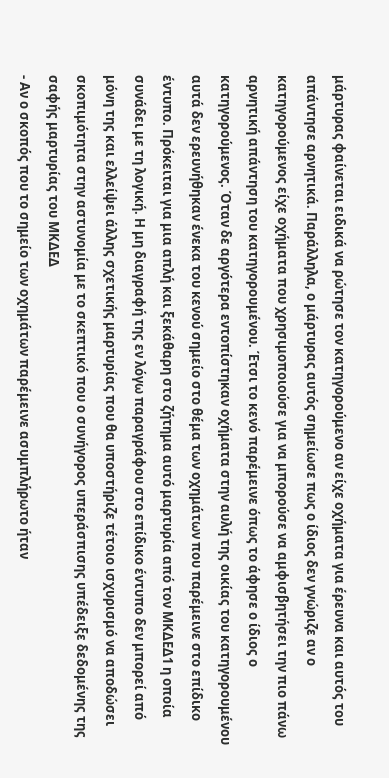μάρτυρας φαίνεται ειδικά να ρώτησε τον κατηγορούμενο αν είχε οχήματα για έρευνα και αυτός του απάντησε αρνητικά. Παράλληλα, ο μάρτυρας αυτός σημείωσε πως ο ίδιος δεν γνώριζε αν ο κατηγορούμενος είχε οχήματα που χρησιμοποιούσε για να μπορούσε να αμφισβητήσει την πιο πάνω αρνητική απάντηση του κατηγορουμένου. Έτσι το κενό παρέμεινε όπως το άφησε ο ίδιος ο κατηγορούμενος. Όταν δε αργότερα εντοπίστηκαν οχήματα στην αυλή της οικίας του κατηγορουμένου αυτά δεν ερευνήθηκαν ένεκα του κενού σημείο στο θέμα των οχημάτων που παρέμεινε στο επίδικο έντυπο. Πρόκειται για μια απλή και ξεκάθαρη στο ζήτημα αυτό μαρτυρία από τον ΜΚΔΕΔ1 η οποία συνάδει με τη λογική. Η μη διαγραφή της εν λόγω παραγράφου στο επίδικο έντυπο δεν μπορεί από μόνη της και ελλείψει άλλης σχετικής μαρτυρίας που θα υποστήριζε τέτοιο ισχυρισμό να αποδώσει σκοπιμότητα στην αστυνομία με το σκεπτικό που ο συνήγορος υπεράσπισης υπέδειξε δεδομένης της σαφής μαρτυρίας του ΜΚΔΕΔ
- Αν ο σκοπός που το σημείο των οχημάτων παρέμεινε ασυμπλήρωτο ήταν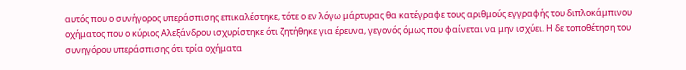αυτός που ο συνήγορος υπεράσπισης επικαλέστηκε, τότε ο εν λόγω μάρτυρας θα κατέγραφε τους αριθμούς εγγραφής του διπλοκάμπινου οχήματος που ο κύριος Αλεξάνδρου ισχυρίστηκε ότι ζητήθηκε για έρευνα, γεγονός όμως που φαίνεται να μην ισχύει. Η δε τοποθέτηση του συνηγόρου υπεράσπισης ότι τρία οχήματα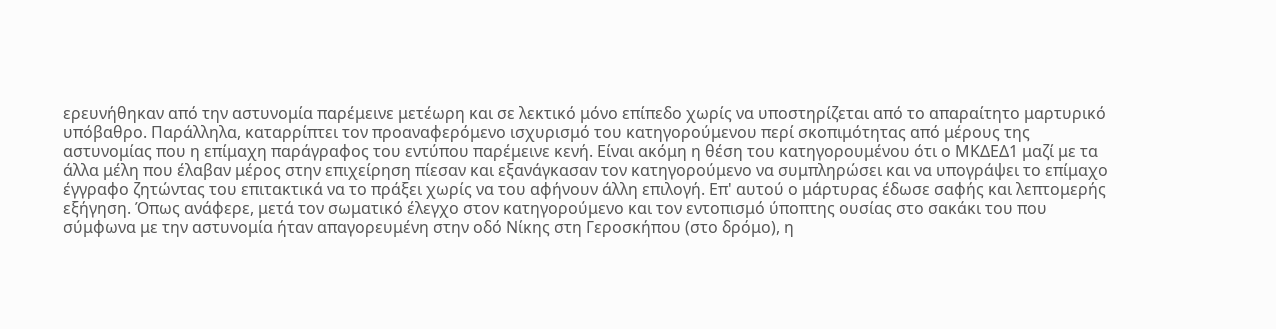ερευνήθηκαν από την αστυνομία παρέμεινε μετέωρη και σε λεκτικό μόνο επίπεδο χωρίς να υποστηρίζεται από το απαραίτητο μαρτυρικό υπόβαθρο. Παράλληλα, καταρρίπτει τον προαναφερόμενο ισχυρισμό του κατηγορούμενου περί σκοπιμότητας από μέρους της αστυνομίας που η επίμαχη παράγραφος του εντύπου παρέμεινε κενή. Είναι ακόμη η θέση του κατηγορουμένου ότι ο ΜΚΔΕΔ1 μαζί με τα άλλα μέλη που έλαβαν μέρος στην επιχείρηση πίεσαν και εξανάγκασαν τον κατηγορούμενο να συμπληρώσει και να υπογράψει το επίμαχο έγγραφο ζητώντας του επιτακτικά να το πράξει χωρίς να του αφήνουν άλλη επιλογή. Επ' αυτού ο μάρτυρας έδωσε σαφής και λεπτομερής εξήγηση. Όπως ανάφερε, μετά τον σωματικό έλεγχο στον κατηγορούμενο και τον εντοπισμό ύποπτης ουσίας στο σακάκι του που σύμφωνα με την αστυνομία ήταν απαγορευμένη στην οδό Νίκης στη Γεροσκήπου (στο δρόμο), η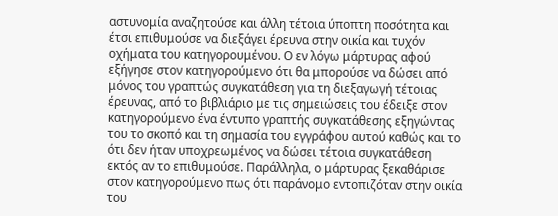αστυνομία αναζητούσε και άλλη τέτοια ύποπτη ποσότητα και έτσι επιθυμούσε να διεξάγει έρευνα στην οικία και τυχόν οχήματα του κατηγορουμένου. Ο εν λόγω μάρτυρας αφού εξήγησε στον κατηγορούμενο ότι θα μπορούσε να δώσει από μόνος του γραπτώς συγκατάθεση για τη διεξαγωγή τέτοιας έρευνας, από το βιβλιάριο με τις σημειώσεις του έδειξε στον κατηγορούμενο ένα έντυπο γραπτής συγκατάθεσης εξηγώντας του το σκοπό και τη σημασία του εγγράφου αυτού καθώς και το ότι δεν ήταν υποχρεωμένος να δώσει τέτοια συγκατάθεση εκτός αν το επιθυμούσε. Παράλληλα, ο μάρτυρας ξεκαθάρισε στον κατηγορούμενο πως ότι παράνομο εντοπιζόταν στην οικία του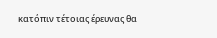κατόπιν τέτοιας έρευνας θα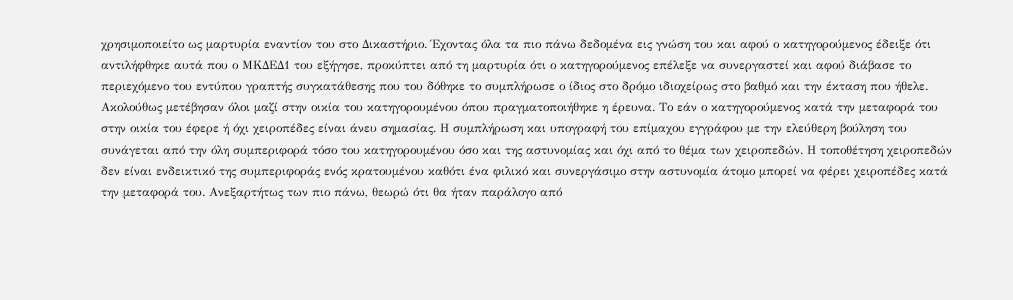χρησιμοποιείτο ως μαρτυρία εναντίον του στο Δικαστήριο. Έχοντας όλα τα πιο πάνω δεδομένα εις γνώση του και αφού ο κατηγορούμενος έδειξε ότι αντιλήφθηκε αυτά που ο ΜΚΔΕΔ1 του εξήγησε, προκύπτει από τη μαρτυρία ότι ο κατηγορούμενος επέλεξε να συνεργαστεί και αφού διάβασε το περιεχόμενο του εντύπου γραπτής συγκατάθεσης που του δόθηκε το συμπλήρωσε ο ίδιος στο δρόμο ιδιοχείρως στο βαθμό και την έκταση που ήθελε. Ακολούθως μετέβησαν όλοι μαζί στην οικία του κατηγορουμένου όπου πραγματοποιήθηκε η έρευνα. Το εάν ο κατηγορούμενος κατά την μεταφορά του στην οικία του έφερε ή όχι χειροπέδες είναι άνευ σημασίας. Η συμπλήρωση και υπογραφή του επίμαχου εγγράφου με την ελεύθερη βούληση του συνάγεται από την όλη συμπεριφορά τόσο του κατηγορουμένου όσο και της αστυνομίας και όχι από το θέμα των χειροπεδών. Η τοποθέτηση χειροπεδών δεν είναι ενδεικτικό της συμπεριφοράς ενός κρατουμένου καθότι ένα φιλικό και συνεργάσιμο στην αστυνομία άτομο μπορεί να φέρει χειροπέδες κατά την μεταφορά του. Ανεξαρτήτως των πιο πάνω, θεωρώ ότι θα ήταν παράλογο από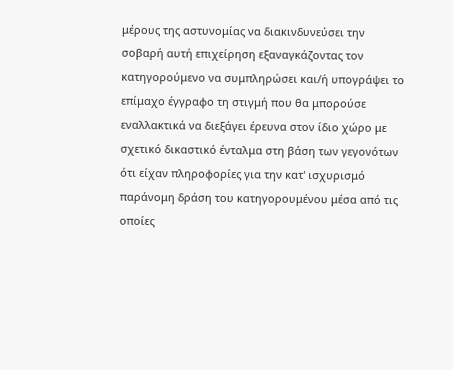μέρους της αστυνομίας να διακινδυνεύσει την σοβαρή αυτή επιχείρηση εξαναγκάζοντας τον κατηγορούμενο να συμπληρώσει και/ή υπογράψει το επίμαχο έγγραφο τη στιγμή που θα μπορούσε εναλλακτικά να διεξάγει έρευνα στον ίδιο χώρο με σχετικό δικαστικό ένταλμα στη βάση των γεγονότων ότι είχαν πληροφορίες για την κατ' ισχυρισμό παράνομη δράση του κατηγορουμένου μέσα από τις οποίες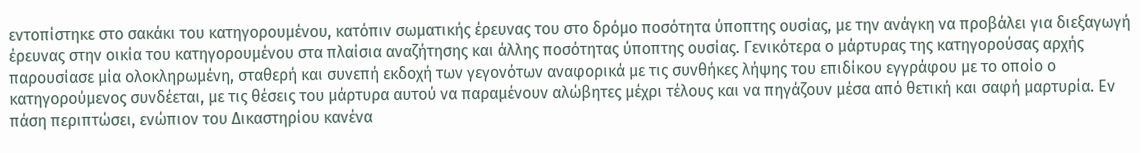εντοπίστηκε στο σακάκι του κατηγορουμένου, κατόπιν σωματικής έρευνας του στο δρόμο ποσότητα ύποπτης ουσίας, με την ανάγκη να προβάλει για διεξαγωγή έρευνας στην οικία του κατηγορουμένου στα πλαίσια αναζήτησης και άλλης ποσότητας ύποπτης ουσίας. Γενικότερα ο μάρτυρας της κατηγορούσας αρχής παρουσίασε μία ολοκληρωμένη, σταθερή και συνεπή εκδοχή των γεγονότων αναφορικά με τις συνθήκες λήψης του επιδίκου εγγράφου με το οποίο ο κατηγορούμενος συνδέεται, με τις θέσεις του μάρτυρα αυτού να παραμένουν αλώβητες μέχρι τέλους και να πηγάζουν μέσα από θετική και σαφή μαρτυρία. Εν πάση περιπτώσει, ενώπιον του Δικαστηρίου κανένα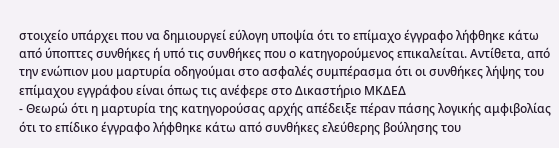στοιχείο υπάρχει που να δημιουργεί εύλογη υποψία ότι το επίμαχο έγγραφο λήφθηκε κάτω από ύποπτες συνθήκες ή υπό τις συνθήκες που ο κατηγορούμενος επικαλείται. Αντίθετα, από την ενώπιον μου μαρτυρία οδηγούμαι στο ασφαλές συμπέρασμα ότι οι συνθήκες λήψης του επίμαχου εγγράφου είναι όπως τις ανέφερε στο Δικαστήριο ΜΚΔΕΔ
- Θεωρώ ότι η μαρτυρία της κατηγορούσας αρχής απέδειξε πέραν πάσης λογικής αμφιβολίας ότι το επίδικο έγγραφο λήφθηκε κάτω από συνθήκες ελεύθερης βούλησης του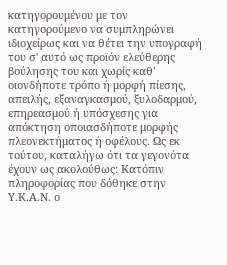κατηγορουμένου με τον κατηγορούμενο να συμπληρώνει ιδιοχείρως και να θέτει την υπογραφή του σ' αυτό ως προϊόν ελεύθερης βούλησης του και χωρίς καθ' οιονδήποτε τρόπο ή μορφή πίεσης, απειλής, εξαναγκασμού, ξυλοδαρμού, επηρεασμού ή υπόσχεσης για απόκτηση οποιασδήποτε μορφής πλεονεκτήματος ή οφέλους. Ως εκ τούτου, καταλήγω ότι τα γεγονότα έχουν ως ακολούθως: Κατόπιν πληροφορίας που δόθηκε στην Υ.Κ.Α.Ν. ο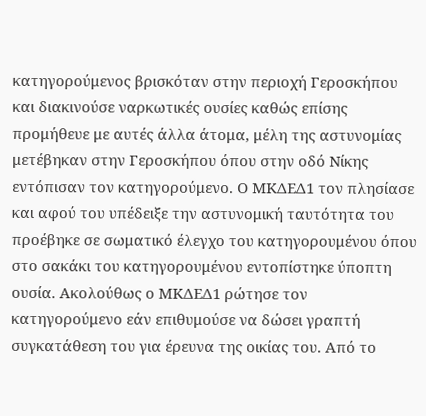κατηγορούμενος βρισκόταν στην περιοχή Γεροσκήπου και διακινούσε ναρκωτικές ουσίες καθώς επίσης προμήθευε με αυτές άλλα άτομα, μέλη της αστυνομίας μετέβηκαν στην Γεροσκήπου όπου στην οδό Νίκης εντόπισαν τον κατηγορούμενο. Ο ΜΚΔΕΔ1 τον πλησίασε και αφού του υπέδειξε την αστυνομική ταυτότητα του προέβηκε σε σωματικό έλεγχο του κατηγορουμένου όπου στο σακάκι του κατηγορουμένου εντοπίστηκε ύποπτη ουσία. Ακολούθως ο ΜΚΔΕΔ1 ρώτησε τον κατηγορούμενο εάν επιθυμούσε να δώσει γραπτή συγκατάθεση του για έρευνα της οικίας του. Από το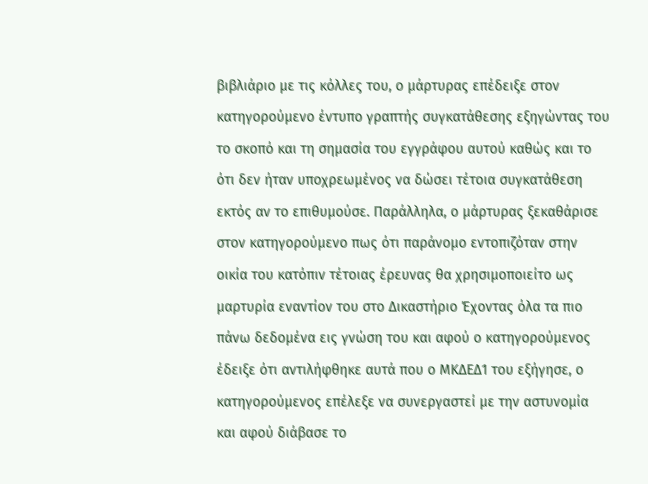βιβλιάριο με τις κόλλες του, ο μάρτυρας επέδειξε στον κατηγορούμενο έντυπο γραπτής συγκατάθεσης εξηγώντας του το σκοπό και τη σημασία του εγγράφου αυτού καθώς και το ότι δεν ήταν υποχρεωμένος να δώσει τέτοια συγκατάθεση εκτός αν το επιθυμούσε. Παράλληλα, ο μάρτυρας ξεκαθάρισε στον κατηγορούμενο πως ότι παράνομο εντοπιζόταν στην οικία του κατόπιν τέτοιας έρευνας θα χρησιμοποιείτο ως μαρτυρία εναντίον του στο Δικαστήριο Έχοντας όλα τα πιο πάνω δεδομένα εις γνώση του και αφού ο κατηγορούμενος έδειξε ότι αντιλήφθηκε αυτά που ο ΜΚΔΕΔ1 του εξήγησε, ο κατηγορούμενος επέλεξε να συνεργαστεί με την αστυνομία και αφού διάβασε το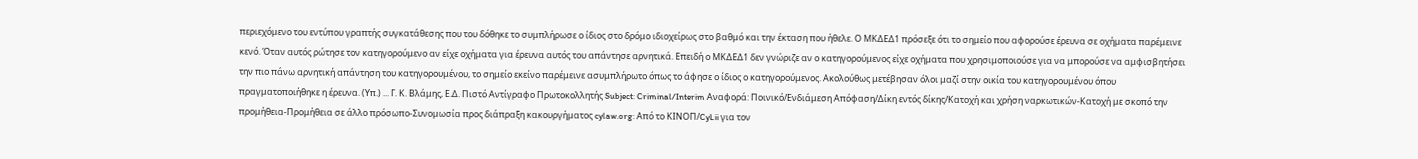περιεχόμενο του εντύπου γραπτής συγκατάθεσης που του δόθηκε το συμπλήρωσε ο ίδιος στο δρόμο ιδιοχείρως στο βαθμό και την έκταση που ήθελε. Ο ΜΚΔΕΔ1 πρόσεξε ότι το σημείο που αφορούσε έρευνα σε οχήματα παρέμεινε κενό. Όταν αυτός ρώτησε τον κατηγορούμενο αν είχε οχήματα για έρευνα αυτός του απάντησε αρνητικά. Επειδή ο ΜΚΔΕΔ1 δεν γνώριζε αν ο κατηγορούμενος είχε οχήματα που χρησιμοποιούσε για να μπορούσε να αμφισβητήσει την πιο πάνω αρνητική απάντηση του κατηγορουμένου, το σημείο εκείνο παρέμεινε ασυμπλήρωτο όπως το άφησε ο ίδιος ο κατηγορούμενος. Ακολούθως μετέβησαν όλοι μαζί στην οικία του κατηγορουμένου όπου πραγματοποιήθηκε η έρευνα. (Υπ.) ... Γ. Κ. Βλάμης, Ε.Δ. Πιστό Αντίγραφο Πρωτοκολλητής Subject: Criminal/Interim Αναφορά: Ποινικό/Ενδιάμεση Απόφαση/Δίκη εντός δίκης/Κατοχή και χρήση ναρκωτικών-Κατοχή με σκοπό την προμήθεια-Προμήθεια σε άλλο πρόσωπο-Συνομωσία προς διάπραξη κακουργήματος cylaw.org: Από το ΚΙΝOΠ/CyLii για τον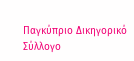Παγκύπριο Δικηγορικό Σύλλογο